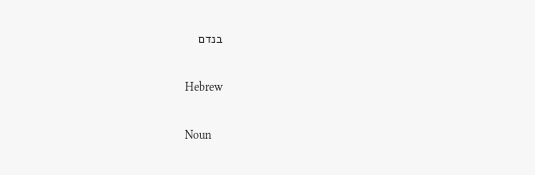בנדם

Hebrew

Noun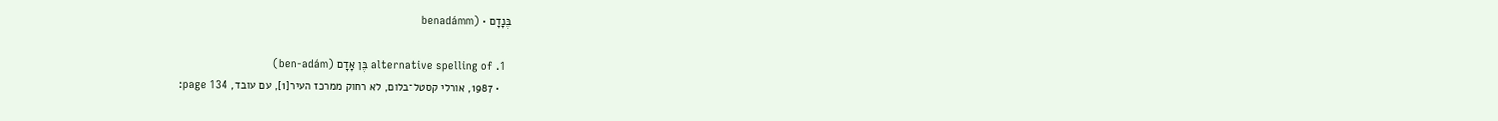בֶּנָדָם • (benadámm

  1. alternative spelling of בֶּן אָדָם (ben-adám)
    • 1987, אורלי קסטל־בלום, לא רחוק ממרכז העיר[1], עם עובד, page 134: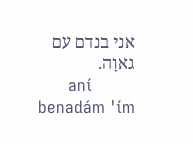אני בנדם עם גאוָה.
      aní benadám 'ím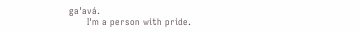ga'avá.
      I'm a person with pride.